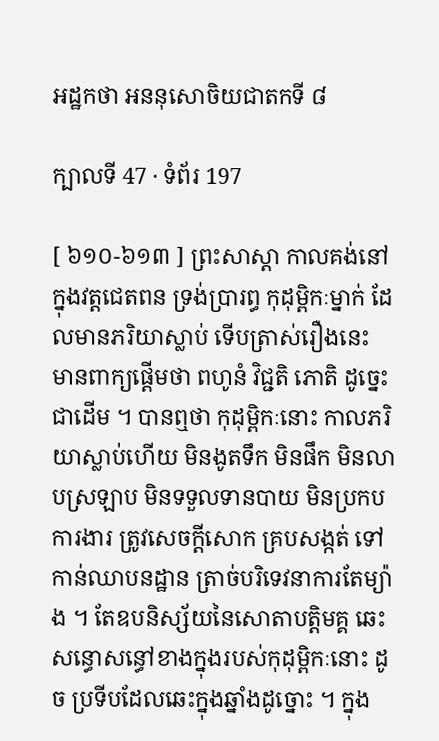អដ្ឋកថា អននុសោចិយជាតកទី ៨

ក្បាលទី 47 · ទំព័រ 197

[ ៦១០-៦១៣ ] ព្រះសាស្តា កាលគង់នៅក្នុងវត្តជេតពន ទ្រង់ប្រារព្ធ កុដុម្ពិកៈម្នាក់ ដែលមានភរិយាស្លាប់ ទើបត្រាស់រឿងនេះ មានពាក្យផ្តើមថា ពហូនំ វិជ្ជតិ ភោតិ ដូច្នេះជាដើម ។ បានឮថា កុដុម្ពិកៈនោះ កាលភរិយាស្លាប់ហើយ មិនងូតទឹក មិនផឹក មិនលាបស្រឡាប មិនទទួលទានបាយ មិនប្រកបការងារ ត្រូវសេចក្តីសោក គ្របសង្កត់ ទៅកាន់ឈាបនដ្ឋាន ត្រាច់បរិទេវនាការតែម្យ៉ាង ។ តែឧបនិស្ស័យនៃសោតាបត្តិមគ្គ ឆេះសន្ធោសន្ធៅខាងក្នុងរបស់កុដុម្ពិកៈនោះ ដូច ប្រទីបដែលឆេះក្នុងឆ្នាំងដូច្នោះ ។ ក្នុង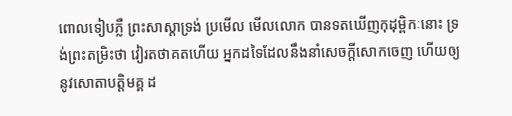ពោលទៀបភ្លឺ ព្រះសាស្តាទ្រង់ ប្រមើល មើលលោក បានទតឃើញកុដុម្ពិកៈនោះ ទ្រង់ព្រះតម្រិះថា វៀរតថាគតហើយ អ្នកដទៃដែលនឹងនាំសេចក្តីសោកចេញ ហើយឲ្យនូវសោតាបត្តិមគ្គ ដ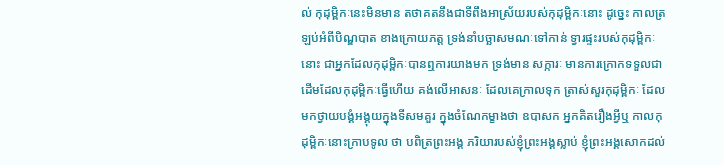ល់ កុដុម្ពិកៈនេះមិនមាន តថាគតនឹងជាទីពឹងអាស្រ័យរបស់កុដុម្ពិកៈនោះ ដូច្នេះ កាលត្រឡប់អំពីបិណ្ឌបាត ខាងក្រោយភត្ត ទ្រង់នាំបច្ឆាសមណៈទៅកាន់ ទ្វារផ្ទះរបស់កុដុម្ពិកៈនោះ ជាអ្នកដែលកុដុម្ពិកៈបានឮការយាងមក ទ្រង់មាន សក្ការៈ មានការក្រោកទទួលជាដើមដែលកុដុម្ពិកៈធ្វើហើយ គង់លើអាសនៈ ដែលគេក្រាលទុក ត្រាស់សួរកុដុម្ពិកៈ ដែលមកថ្វាយបង្គំអង្គុយក្នុងទីសមគួរ ក្នុងចំណែកម្ខាងថា ឧបាសក អ្នកគិតរឿងអ្វីឬ កាលកុដុម្ពិកៈនោះក្រាបទូល ថា បពិត្រព្រះអង្គ ភរិយារបស់ខ្ញុំព្រះអង្គស្លាប់ ខ្ញុំព្រះអង្គសោកដល់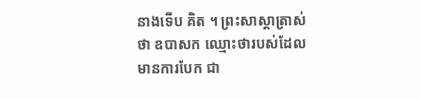នាងទើប គិត ។ ព្រះសាស្តាត្រាស់ថា ឧបាសក ឈ្មោះថារបស់ដែលមានការបែក ជា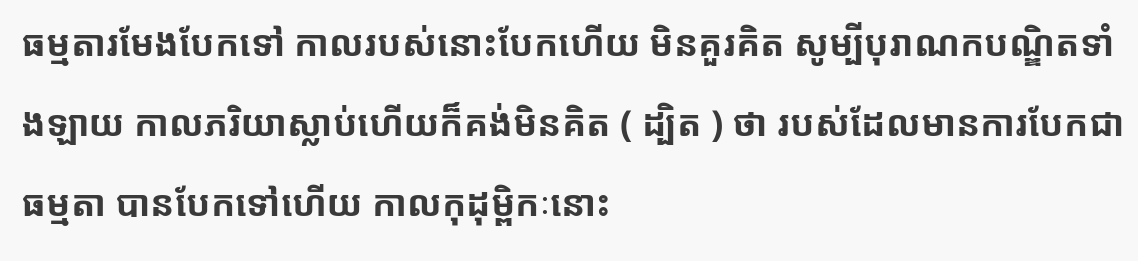ធម្មតារមែងបែកទៅ កាលរបស់នោះបែកហើយ មិនគួរគិត សូម្បីបុរាណកបណ្ឌិតទាំងឡាយ កាលភរិយាស្លាប់ហើយក៏គង់មិនគិត ( ដ្បិត ) ថា របស់ដែលមានការបែកជាធម្មតា បានបែកទៅហើយ កាលកុដុម្ពិកៈនោះ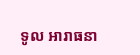ទូល អារាធនា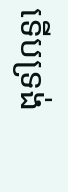ទើបទ្រង់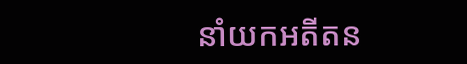នាំយកអតីតន